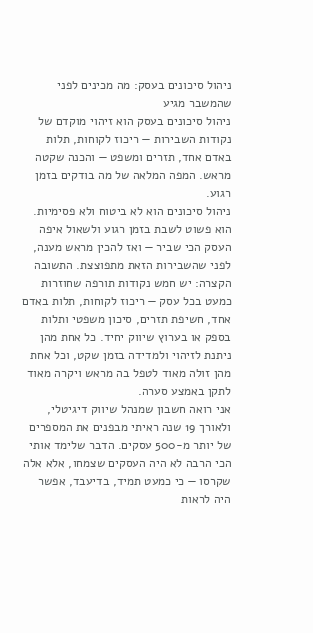ניהול סיכונים בעסק: מה מכינים לפני שהמשבר מגיע
ניהול סיכונים בעסק הוא זיהוי מוקדם של נקודות השבירות — ריכוז לקוחות, תלות באדם אחד, תזרים ומשפט — והכנה שקטה מראש. המפה המלאה של מה בודקים בזמן רגוע.
ניהול סיכונים הוא לא ביטוח ולא פסימיות. הוא פשוט לשבת בזמן רגוע ולשאול איפה העסק הכי שביר — ואז להכין מראש מענה, לפני שהשבירות הזאת מתפוצצת. התשובה הקצרה: יש חמש נקודות תורפה שחוזרות כמעט בכל עסק — ריכוז לקוחות, תלות באדם אחד, חשיפת תזרים, סיכון משפטי ותלות בספק או בערוץ שיווק יחיד. כל אחת מהן ניתנת לזיהוי ולמדידה בזמן שקט, וכל אחת מהן זולה מאוד לטפל בה מראש ויקרה מאוד לתקן באמצע סערה.
אני רואה חשבון שמנהל שיווק דיגיטלי, ולאורך 19 שנה ראיתי מבפנים את המספרים של יותר מ-500 עסקים. הדבר שלימד אותי הכי הרבה לא היה העסקים שצמחו, אלא אלה שקרסו — כי כמעט תמיד, בדיעבד, אפשר היה לראות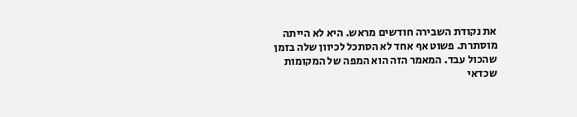את נקודת השבירה חודשים מראש. היא לא הייתה מוסתרת. פשוט אף אחד לא הסתכל לכיוון שלה בזמן שהכול עבד. המאמר הזה הוא המפה של המקומות שכדאי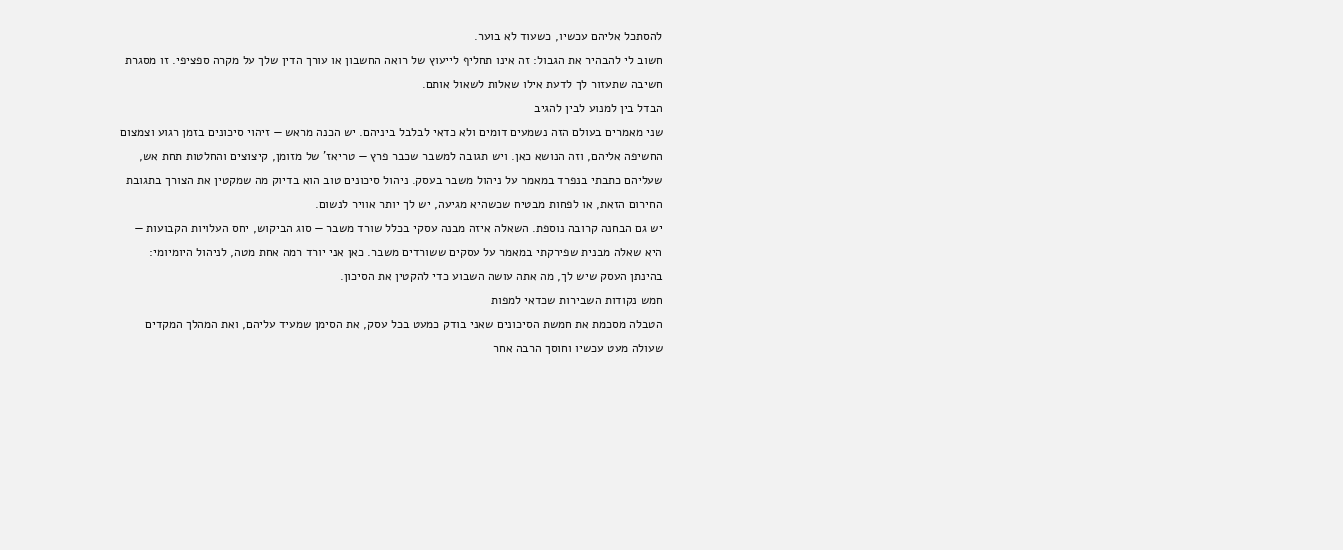להסתכל אליהם עכשיו, כשעוד לא בוער.
חשוב לי להבהיר את הגבול: זה אינו תחליף לייעוץ של רואה החשבון או עורך הדין שלך על מקרה ספציפי. זו מסגרת חשיבה שתעזור לך לדעת אילו שאלות לשאול אותם.
הבדל בין למנוע לבין להגיב
שני מאמרים בעולם הזה נשמעים דומים ולא כדאי לבלבל ביניהם. יש הכנה מראש — זיהוי סיכונים בזמן רגוע וצמצום החשיפה אליהם, וזה הנושא כאן. ויש תגובה למשבר שכבר פרץ — טריאז’ של מזומן, קיצוצים והחלטות תחת אש, שעליהם כתבתי בנפרד במאמר על ניהול משבר בעסק. ניהול סיכונים טוב הוא בדיוק מה שמקטין את הצורך בתגובת החירום הזאת, או לפחות מבטיח שכשהיא מגיעה, יש לך יותר אוויר לנשום.
יש גם הבחנה קרובה נוספת. השאלה איזה מבנה עסקי בכלל שורד משבר — סוג הביקוש, יחס העלויות הקבועות — היא שאלה מבנית שפירקתי במאמר על עסקים ששורדים משבר. כאן אני יורד רמה אחת מטה, לניהול היומיומי: בהינתן העסק שיש לך, מה אתה עושה השבוע כדי להקטין את הסיכון.
חמש נקודות השבירות שכדאי למפות
הטבלה מסכמת את חמשת הסיכונים שאני בודק כמעט בכל עסק, את הסימן שמעיד עליהם, ואת המהלך המקדים שעולה מעט עכשיו וחוסך הרבה אחר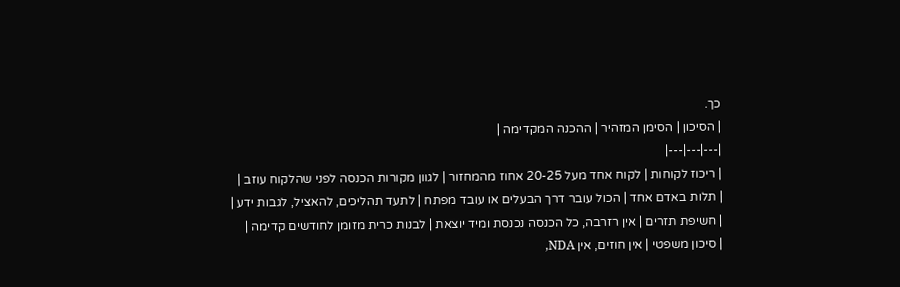כך.
| הסיכון | הסימן המזהיר | ההכנה המקדימה |
|---|---|---|
| ריכוז לקוחות | לקוח אחד מעל 20-25 אחוז מהמחזור | לגוון מקורות הכנסה לפני שהלקוח עוזב |
| תלות באדם אחד | הכול עובר דרך הבעלים או עובד מפתח | לתעד תהליכים, להאציל, לגבות ידע |
| חשיפת תזרים | אין רזרבה, כל הכנסה נכנסת ומיד יוצאת | לבנות כרית מזומן לחודשים קדימה |
| סיכון משפטי | אין חוזים, אין NDA,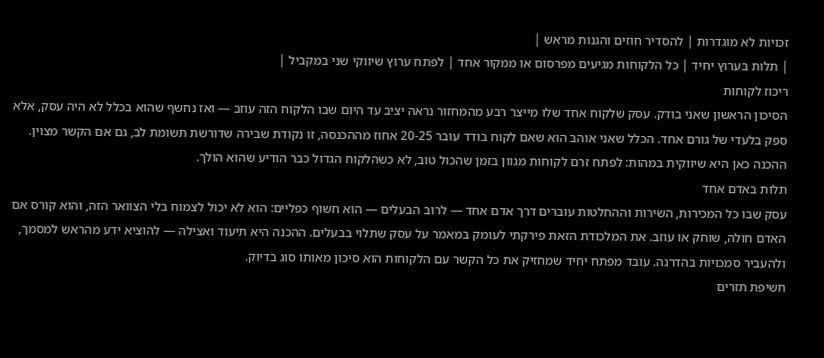זכויות לא מוגדרות | להסדיר חוזים והגנות מראש |
| תלות בערוץ יחיד | כל הלקוחות מגיעים מפרסום או ממקור אחד | לפתח ערוץ שיווקי שני במקביל |
ריכוז לקוחות
הסיכון הראשון שאני בודק. עסק שלקוח אחד שלו מייצר רבע מהמחזור נראה יציב עד היום שבו הלקוח הזה עוזב — ואז נחשף שהוא בכלל לא היה עסק, אלא ספק בלעדי של גורם אחד. הכלל שאני אוהב הוא שאם לקוח בודד עובר 20-25 אחוז מההכנסה, זו נקודת שבירה שדורשת תשומת לב, גם אם הקשר מצוין. ההכנה כאן היא שיווקית במהות: לפתח זרם לקוחות מגוון בזמן שהכול טוב, לא כשהלקוח הגדול כבר הודיע שהוא הולך.
תלות באדם אחד
עסק שבו כל המכירות, השירות וההחלטות עוברים דרך אדם אחד — לרוב הבעלים — הוא חשוף כפליים: הוא לא יכול לצמוח בלי הצוואר הזה, והוא קורס אם האדם חולה, שוחק או עוזב. את המלכודת הזאת פירקתי לעומק במאמר על עסק שתלוי בבעלים. ההכנה היא תיעוד ואצילה — להוציא ידע מהראש למסמך, ולהעביר סמכויות בהדרגה. עובד מפתח יחיד שמחזיק את כל הקשר עם הלקוחות הוא סיכון מאותו סוג בדיוק.
חשיפת תזרים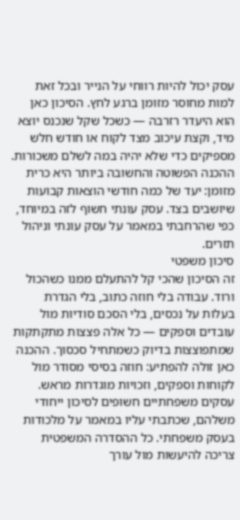עסק יכול להיות רווחי על הנייר ובכל זאת למות מחוסר מזומן ברגע לחץ. הסיכון כאן הוא היעדר רזרבה — כשכל שקל שנכנס יוצא מיד, וקצת עיכוב מצד לקוח או חודש חלש מספיקים כדי שלא יהיה במה לשלם משכורות. ההכנה הפשוטה והחשובה ביותר היא כרית מזומן: יעד של כמה חודשי הוצאות קבועות שיושבים בצד. עסק עונתי חשוף לזה במיוחד, כפי שהרחבתי במאמר על עסק עונתי וניהול תזרים.
סיכון משפטי
זה הסיכון שהכי קל להתעלם ממנו כשהכול ורוד. עבודה בלי חוזה כתוב, בלי הגדרת בעלות על נכסים, בלי הסכם סודיות מול עובדים וספקים — כל אלה פצצות מתקתקות שמתפוצצות בדיוק כשמתחיל סכסוך. ההכנה כאן זולה להפתיע: חוזה בסיסי מסודר מול לקוחות וספקים, וזכויות מוגדרות מראש. עסקים משפחתיים חשופים לסיכון ייחודי משלהם, שכתבתי עליו במאמר על מלכודות בעסק משפחתי. כל ההסדרה המשפטית צריכה להיעשות מול עורך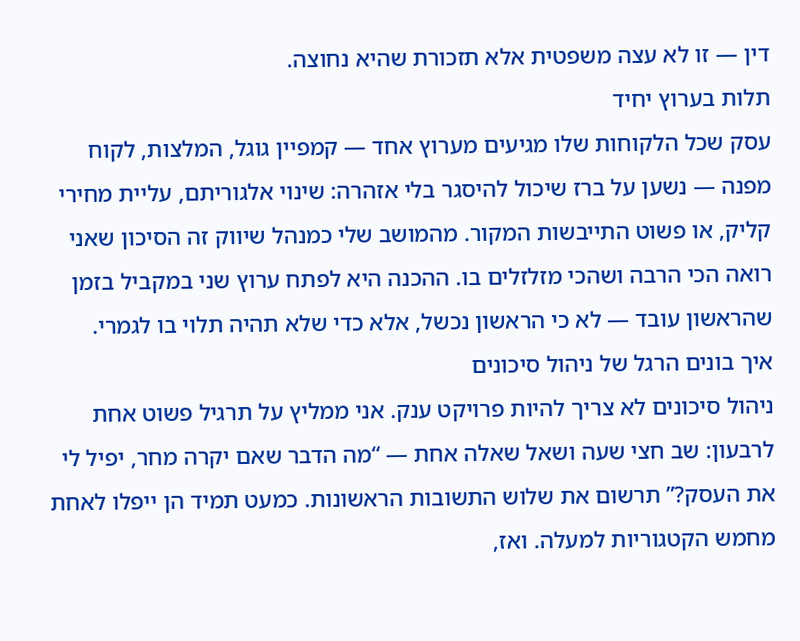דין — זו לא עצה משפטית אלא תזכורת שהיא נחוצה.
תלות בערוץ יחיד
עסק שכל הלקוחות שלו מגיעים מערוץ אחד — קמפיין גוגל, המלצות, לקוח מפנה — נשען על ברז שיכול להיסגר בלי אזהרה: שינוי אלגוריתם, עליית מחירי קליק, או פשוט התייבשות המקור. מהמושב שלי כמנהל שיווק זה הסיכון שאני רואה הכי הרבה ושהכי מזלזלים בו. ההכנה היא לפתח ערוץ שני במקביל בזמן שהראשון עובד — לא כי הראשון נכשל, אלא כדי שלא תהיה תלוי בו לגמרי.
איך בונים הרגל של ניהול סיכונים
ניהול סיכונים לא צריך להיות פרויקט ענק. אני ממליץ על תרגיל פשוט אחת לרבעון: שב חצי שעה ושאל שאלה אחת — “מה הדבר שאם יקרה מחר, יפיל לי את העסק?” תרשום את שלוש התשובות הראשונות. כמעט תמיד הן ייפלו לאחת מחמש הקטגוריות למעלה. ואז,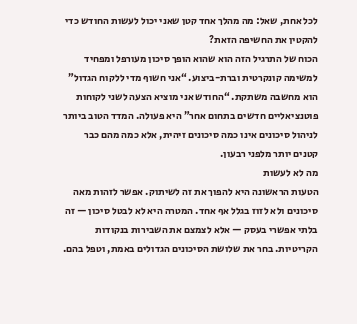לכל אחת, שאל: מה מהלך אחד קטן שאני יכול לעשות החודש כדי להקטין את החשיפה הזאת?
הכוח של התרגיל הזה הוא שהוא הופך סיכון מעורפל ומפחיד למשימה קונקרטית וברת-ביצוע. “אני חשוף מדי ללקוח הגדול” הוא מחשבה משתקת. “החודש אני מוציא הצעה לשני לקוחות פוטנציאליים חדשים בתחום אחר” היא פעולה. המדד הטוב ביותר לניהול סיכונים אינו כמה סיכונים זיהית, אלא כמה מהם כבר קטנים יותר מלפני רבעון.
מה לא לעשות
הטעות הראשונה היא להפוך את זה לשיתוק. אפשר לזהות מאה סיכונים ולא לזוז בגלל אף אחד. המטרה היא לא לבטל סיכון — זה בלתי אפשרי בעסק — אלא לצמצם את השבירות בנקודות הקריטיות. בחר את שלושת הסיכונים הגדולים באמת, וטפל בהם.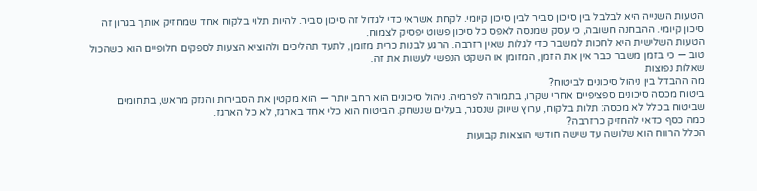הטעות השנייה היא לבלבל בין סיכון סביר לבין סיכון קיומי. לקחת אשראי כדי לגדול זה סיכון סביר. להיות תלוי בלקוח אחד שמחזיק אותך בגרון זה סיכון קיומי. ההבחנה חשובה, כי עסק שמנסה לאפס כל סיכון פשוט יפסיק לצמוח.
הטעות השלישית היא לחכות למשבר כדי לגלות שאין רזרבה. הרגע לבנות כרית מזומן, לתעד תהליכים ולהוציא הצעות לספקים חלופיים הוא כשהכול טוב — כי בזמן משבר כבר אין את הזמן, המזומן או השקט הנפשי לעשות את זה.
שאלות נפוצות
מה ההבדל בין ניהול סיכונים לביטוח?
ביטוח מכסה סיכונים ספציפיים אחרי שקרו, בתמורה לפרמיה. ניהול סיכונים הוא רחב יותר — הוא מקטין את הסבירות והנזק מראש, בתחומים שביטוח בכלל לא מכסה: תלות בלקוח, ערוץ שיווק שנסגר, בעלים שנשחק. הביטוח הוא כלי אחד בארגז, לא כל הארגז.
כמה כסף כדאי להחזיק כרזרבה?
הכלל הרווח הוא שלושה עד שישה חודשי הוצאות קבועות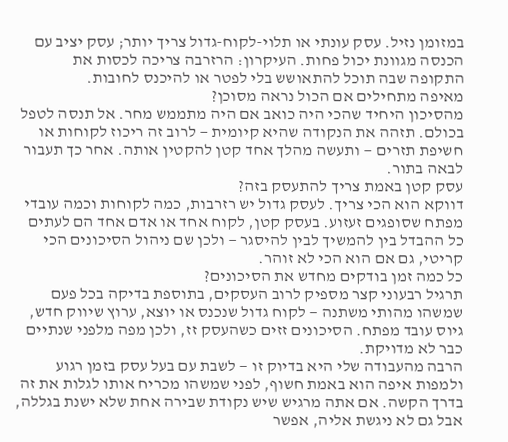במזומן נזיל. עסק עונתי או תלוי-לקוח-גדול צריך יותר; עסק יציב עם הכנסה מגוונת יכול פחות. העיקרון: הרזרבה צריכה לכסות את התקופה שבה תוכל להתאושש בלי לפטר או להיכנס לחובות.
מאיפה מתחילים אם הכול נראה מסוכן?
מהסיכון היחיד שהכי היה כואב אם היה מתממש מחר. אל תנסה לטפל בכולם. תזהה את הנקודה שהיא קיומית — לרוב זה ריכוז לקוחות או חשיפת תזרים — ותעשה מהלך אחד קטן להקטין אותה. אחר כך תעבור לבאה בתור.
עסק קטן באמת צריך להתעסק בזה?
דווקא הוא הכי צריך. לעסק גדול יש רזרבות, כמה לקוחות וכמה עובדי מפתח שסופגים זעזוע. בעסק קטן, לקוח אחד או אדם אחד הם לעתים כל ההבדל בין להמשיך לבין להיסגר — ולכן שם ניהול הסיכונים הכי קריטי, גם אם הוא הכי לא זוהר.
כל כמה זמן בודקים מחדש את הסיכונים?
תרגיל רבעוני קצר מספיק לרוב העסקים, בתוספת בדיקה בכל פעם שמשהו מהותי משתנה — לקוח גדול שנכנס או יוצא, ערוץ שיווק חדש, גיוס עובד מפתח. הסיכונים זזים כשהעסק זז, ולכן מפה מלפני שנתיים כבר לא מדויקת.
הרבה מהעבודה שלי היא בדיוק זו — לשבת עם בעל עסק בזמן רגוע ולמפות איפה הוא באמת חשוף, לפני שמשהו מכריח אותו לגלות את זה בדרך הקשה. אם אתה מרגיש שיש נקודת שבירה אחת שלא ישנת בגללה, אבל גם לא ניגשת אליה, אפשר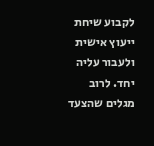לקבוע שיחת ייעוץ אישית ולעבור עליה יחד. לרוב מגלים שהצעד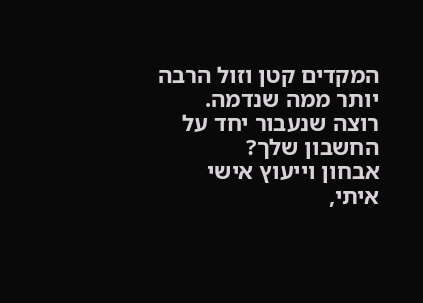המקדים קטן וזול הרבה יותר ממה שנדמה.
רוצה שנעבור יחד על החשבון שלך?
אבחון וייעוץ אישי איתי,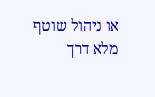או ניהול שוטף מלא דרך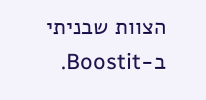הצוות שבניתי ב-Boostit.